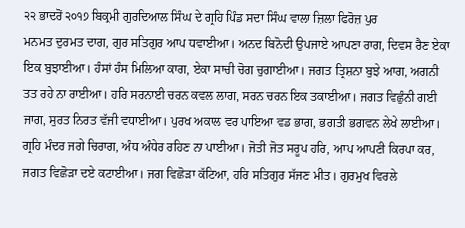੨੨ ਭਾਦਰੋਂ ੨੦੧੭ ਬਿਕ੍ਰਮੀ ਗੁਰਦਿਆਲ ਸਿੰਘ ਦੇ ਗ੍ਰਹਿ ਪਿੰਡ ਸਦਾ ਸਿੰਘ ਵਾਲਾ ਜ਼ਿਲਾ ਫਿਰੋਜ਼ ਪੁਰ
ਮਨਮਤ ਦੁਰਮਤ ਦਾਗ, ਗੁਰ ਸਤਿਗੁਰ ਆਪ ਧਵਾਈਆ। ਅਨਦ ਬਿਨੋਦੀ ਉਪਜਾਏ ਆਪਣਾ ਰਾਗ, ਦਿਵਸ ਰੈਣ ਏਕਾ ਇਕ ਬੁਝਾਈਆ। ਹੰਸਾਂ ਹੰਸ ਮਿਲਿਆ ਕਾਗ, ਏਕਾ ਸਾਚੀ ਚੋਗ ਚੁਗਾਈਆ। ਜਗਤ ਤ੍ਰਿਸ਼ਨਾ ਬੁਝੇ ਆਗ, ਅਗਨੀ ਤਤ ਰਹੇ ਨਾ ਰਾਈਆ। ਹਰਿ ਸਰਨਾਈ ਚਰਨ ਕਵਲ ਲਾਗ, ਸਰਨ ਚਰਨ ਇਕ ਤਕਾਈਆ। ਜਗਤ ਵਿਛੁੰਨੀ ਗਈ ਜਾਗ, ਸੁਰਤ ਨਿਰਤ ਵੱਜੀ ਵਧਾਈਆ। ਪੁਰਖ ਅਕਾਲ ਵਰ ਪਾਇਆ ਵਡ ਭਾਗ, ਭਗਤੀ ਭਗਵਨ ਲੇਖੇ ਲਾਈਆ। ਗ੍ਰਹਿ ਮੰਦਰ ਜਗੇ ਚਿਰਾਗ, ਅੰਧ ਅੰਧੇਰ ਰਹਿਣ ਨਾ ਪਾਈਆ। ਜੋਤੀ ਜੋਤ ਸਰੂਪ ਹਰਿ, ਆਪ ਆਪਣੀ ਕਿਰਪਾ ਕਰ, ਜਗਤ ਵਿਛੋੜਾ ਦਏ ਕਟਾਈਆ। ਜਗ ਵਿਛੋੜਾ ਕੱਟਿਆ, ਹਰਿ ਸਤਿਗੁਰ ਸੱਜਣ ਮੀਤ। ਗੁਰਮੁਖ ਵਿਰਲੇ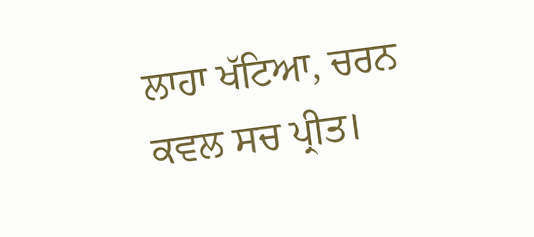ਲਾਹਾ ਖੱਟਿਆ, ਚਰਨ ਕਵਲ ਸਚ ਪ੍ਰੀਤ।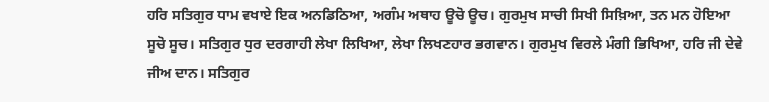ਹਰਿ ਸਤਿਗੁਰ ਧਾਮ ਵਖਾਏ ਇਕ ਅਨਡਿਠਿਆ, ਅਗੰਮ ਅਥਾਹ ਊਚੋ ਊਚ। ਗੁਰਮੁਖ ਸਾਚੀ ਸਿਖੀ ਸਿਖ਼ਿਆ, ਤਨ ਮਨ ਹੋਇਆ ਸੂਚੋ ਸੂਚ। ਸਤਿਗੁਰ ਧੁਰ ਦਰਗਾਹੀ ਲੇਖਾ ਲਿਖਿਆ, ਲੇਖਾ ਲਿਖਣਹਾਰ ਭਗਵਾਨ। ਗੁਰਮੁਖ ਵਿਰਲੇ ਮੰਗੀ ਭਿਖਿਆ, ਹਰਿ ਜੀ ਦੇਵੇ ਜੀਅ ਦਾਨ। ਸਤਿਗੁਰ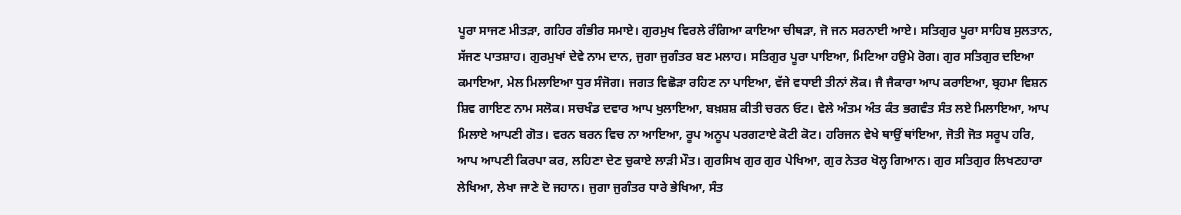ਪੂਰਾ ਸਾਜਣ ਮੀਤੜਾ, ਗਹਿਰ ਗੰਭੀਰ ਸਮਾਏ। ਗੁਰਮੁਖ ਵਿਰਲੇ ਰੰਗਿਆ ਕਾਇਆ ਚੀਥੜਾ, ਜੋ ਜਨ ਸਰਨਾਈ ਆਏ। ਸਤਿਗੁਰ ਪੂਰਾ ਸਾਹਿਬ ਸੁਲਤਾਨ, ਸੱਜਣ ਪਾਤਸ਼ਾਹ। ਗੁਰਮੁਖਾਂ ਦੇਵੇ ਨਾਮ ਦਾਨ, ਜੁਗਾ ਜੁਗੰਤਰ ਬਣ ਮਲਾਹ। ਸਤਿਗੁਰ ਪੂਰਾ ਪਾਇਆ, ਮਿਟਿਆ ਹਉਮੇ ਰੋਗ। ਗੁਰ ਸਤਿਗੁਰ ਦਇਆ ਕਮਾਇਆ, ਮੇਲ ਮਿਲਾਇਆ ਧੁਰ ਸੰਜੋਗ। ਜਗਤ ਵਿਛੋੜਾ ਰਹਿਣ ਨਾ ਪਾਇਆ, ਵੱਜੇ ਵਧਾਈ ਤੀਨਾਂ ਲੋਕ। ਜੈ ਜੈਕਾਰਾ ਆਪ ਕਰਾਇਆ, ਬ੍ਰਹਮਾ ਵਿਸ਼ਨ ਸ਼ਿਵ ਗਾਇਣ ਨਾਮ ਸਲੋਕ। ਸਚਖੰਡ ਦਵਾਰ ਆਪ ਖੁਲਾਇਆ, ਬਖ਼ਸ਼ਸ਼ ਕੀਤੀ ਚਰਨ ਓਟ। ਵੇਲੇ ਅੰਤਮ ਅੰਤ ਕੰਤ ਭਗਵੰਤ ਸੰਤ ਲਏ ਮਿਲਾਇਆ, ਆਪ ਮਿਲਾਏ ਆਪਣੀ ਗੋਤ। ਵਰਨ ਬਰਨ ਵਿਚ ਨਾ ਆਇਆ, ਰੂਪ ਅਨੂਪ ਪਰਗਟਾਏ ਕੋਟੀ ਕੋਟ। ਹਰਿਜਨ ਵੇਖੇ ਥਾਉਂ ਥਾਂਇਆ, ਜੋਤੀ ਜੋਤ ਸਰੂਪ ਹਰਿ, ਆਪ ਆਪਣੀ ਕਿਰਪਾ ਕਰ, ਲਹਿਣਾ ਦੇਣ ਚੁਕਾਏ ਲਾੜੀ ਮੌਤ। ਗੁਰਸਿਖ ਗੁਰ ਗੁਰ ਪੇਖਿਆ, ਗੁਰ ਨੇਤਰ ਖੋਲ੍ਹ ਗਿਆਨ। ਗੁਰ ਸਤਿਗੁਰ ਲਿਖਣਹਾਰਾ ਲੇਖਿਆ, ਲੇਖਾ ਜਾਣੇ ਦੋ ਜਹਾਨ। ਜੁਗਾ ਜੁਗੰਤਰ ਧਾਰੇ ਭੇਖਿਆ, ਸੰਤ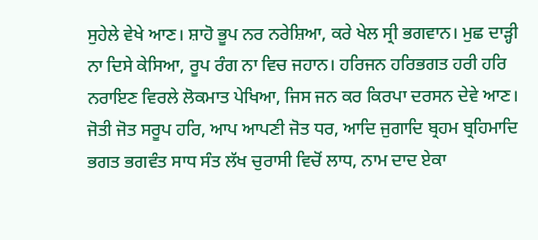ਸੁਹੇਲੇ ਵੇਖੇ ਆਣ। ਸ਼ਾਹੋ ਭੂਪ ਨਰ ਨਰੇਸ਼ਿਆ, ਕਰੇ ਖੇਲ ਸ੍ਰੀ ਭਗਵਾਨ। ਮੁਛ ਦਾੜ੍ਹੀ ਨਾ ਦਿਸੇ ਕੇਸਿਆ, ਰੂਪ ਰੰਗ ਨਾ ਵਿਚ ਜਹਾਨ। ਹਰਿਜਨ ਹਰਿਭਗਤ ਹਰੀ ਹਰਿ ਨਰਾਇਣ ਵਿਰਲੇ ਲੋਕਮਾਤ ਪੇਖਿਆ, ਜਿਸ ਜਨ ਕਰ ਕਿਰਪਾ ਦਰਸਨ ਦੇਵੇ ਆਣ। ਜੋਤੀ ਜੋਤ ਸਰੂਪ ਹਰਿ, ਆਪ ਆਪਣੀ ਜੋਤ ਧਰ, ਆਦਿ ਜੁਗਾਦਿ ਬ੍ਰਹਮ ਬ੍ਰਹਿਮਾਦਿ ਭਗਤ ਭਗਵੰਤ ਸਾਧ ਸੰਤ ਲੱਖ ਚੁਰਾਸੀ ਵਿਚੋਂ ਲਾਧ, ਨਾਮ ਦਾਦ ਏਕਾ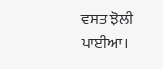ਵਸਤ ਝੋਲੀ ਪਾਈਆ।